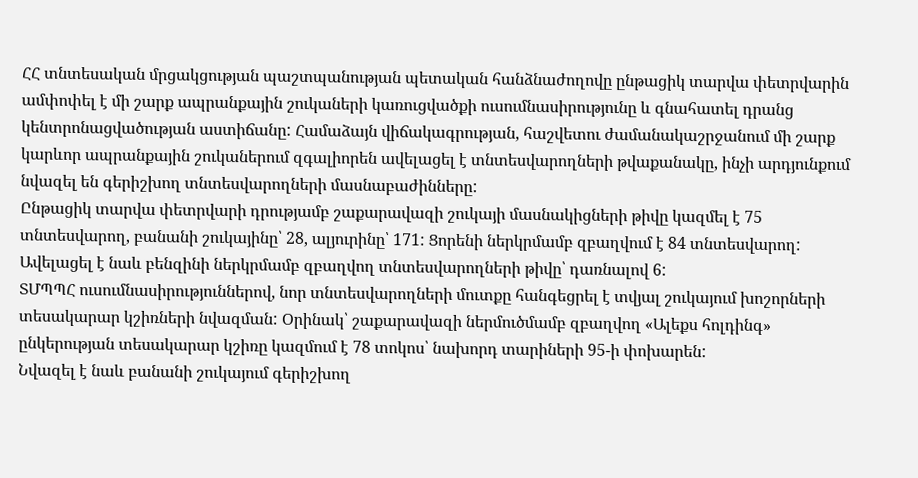ՀՀ տնտեսական մրցակցության պաշտպանության պետական հանձնաժողովը ընթացիկ տարվա փետրվարին ամփոփել է մի շարք ապրանքային շուկաների կառուցվածքի ուսումնասիրությունը և գնահատել դրանց կենտրոնացվածության աստիճանը: Համաձայն վիճակագրության, հաշվետու ժամանակաշրջանում մի շարք կարևոր ապրանքային շուկաներում զգալիորեն ավելացել է տնտեսվարողների թվաքանակը, ինչի արդյունքում նվազել են գերիշխող տնտեսվարողների մասնաբաժինները:
Ընթացիկ տարվա փետրվարի դրությամբ շաքարավազի շուկայի մասնակիցների թիվը կազմել է 75 տնտեսվարող, բանանի շուկայինը՝ 28, ալյուրինը՝ 171: Ցորենի ներկրմամբ զբաղվում է 84 տնտեսվարող: Ավելացել է նաև բենզինի ներկրմամբ զբաղվող տնտեսվարողների թիվը՝ դառնալով 6:
ՏՄՊՊՀ ուսումնասիրություններով, նոր տնտեսվարողների մուտքը հանգեցրել է տվյալ շուկայում խոշորների տեսակարար կշիռների նվազման: Օրինակ՝ շաքարավազի ներմուծմամբ զբաղվող «Ալեքս հոլդինգ» ընկերության տեսակարար կշիռը կազմում է 78 տոկոս՝ նախորդ տարիների 95-ի փոխարեն:
Նվազել է նաև բանանի շուկայում գերիշխող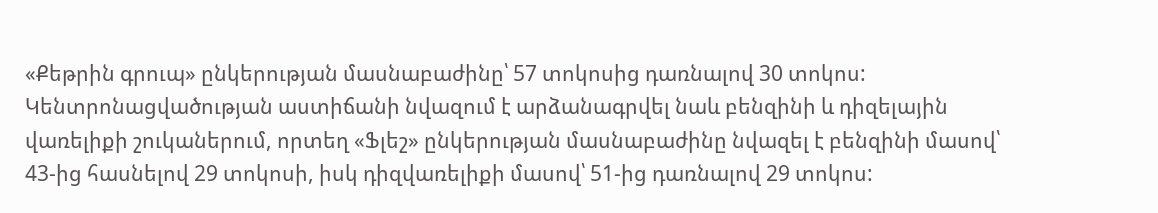«Քեթրին գրուպ» ընկերության մասնաբաժինը՝ 57 տոկոսից դառնալով 30 տոկոս: Կենտրոնացվածության աստիճանի նվազում է արձանագրվել նաև բենզինի և դիզելային վառելիքի շուկաներում, որտեղ «Ֆլեշ» ընկերության մասնաբաժինը նվազել է բենզինի մասով՝ 43-ից հասնելով 29 տոկոսի, իսկ դիզվառելիքի մասով՝ 51-ից դառնալով 29 տոկոս: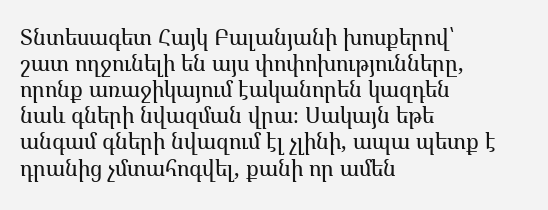Տնտեսագետ Հայկ Բալանյանի խոսքերով՝ շատ ողջունելի են այս փոփոխությունները, որոնք առաջիկայում էականորեն կազդեն նաև գների նվազման վրա։ Սակայն եթե անգամ գների նվազում էլ չլինի, ապա պետք է դրանից չմտահոգվել, քանի որ ամեն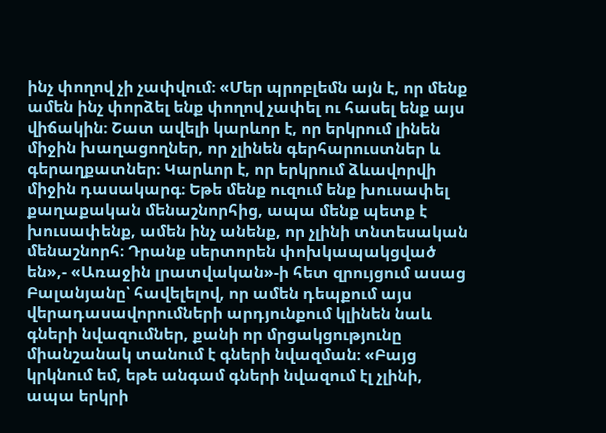ինչ փողով չի չափվում։ «Մեր պրոբլեմն այն է, որ մենք ամեն ինչ փորձել ենք փողով չափել ու հասել ենք այս վիճակին։ Շատ ավելի կարևոր է, որ երկրում լինեն միջին խաղացողներ, որ չլինեն գերհարուստներ և գերաղքատներ։ Կարևոր է, որ երկրում ձևավորվի միջին դասակարգ։ Եթե մենք ուզում ենք խուսափել քաղաքական մենաշնորհից, ապա մենք պետք է խուսափենք, ամեն ինչ անենք, որ չլինի տնտեսական մենաշնորհ։ Դրանք սերտորեն փոխկապակցված են»,- «Առաջին լրատվական»-ի հետ զրույցում ասաց Բալանյանը՝ հավելելով, որ ամեն դեպքում այս վերադասավորումների արդյունքում կլինեն նաև գների նվազումներ, քանի որ մրցակցությունը միանշանակ տանում է գների նվազման։ «Բայց կրկնում եմ, եթե անգամ գների նվազում էլ չլինի, ապա երկրի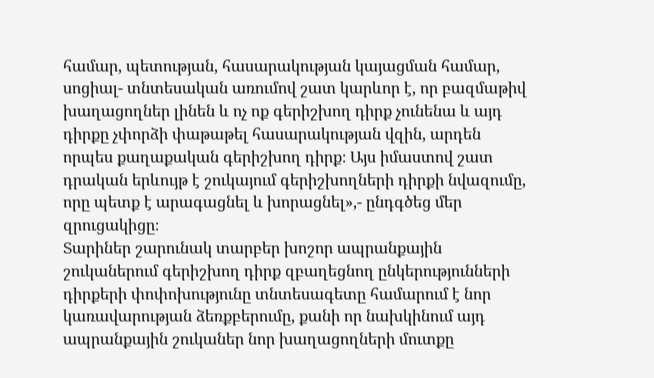համար, պետության, հասարակության կայացման համար, սոցիալ- տնտեսական առումով շատ կարևոր է, որ բազմաթիվ խաղացողներ լինեն և ոչ ոք գերիշխող դիրք չունենա և այդ դիրքը չփորձի փաթաթել հասարակության վզին, արդեն որպես քաղաքական գերիշխող դիրք։ Այս իմաստով շատ դրական երևույթ է շուկայում գերիշխողների դիրքի նվազումը, որը պետք է արագացնել և խորացնել»,- ընդգծեց մեր զրուցակիցը։
Տարիներ շարունակ տարբեր խոշոր ապրանքային շուկաներում գերիշխող դիրք զբաղեցնող ընկերությունների դիրքերի փոփոխությունը տնտեսագետը համարում է նոր կառավարության ձեռքբերումը, քանի որ նախկինում այդ ապրանքային շուկաներ նոր խաղացողների մուտքը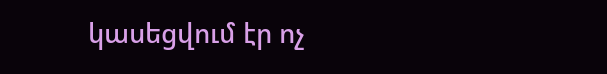կասեցվում էր ոչ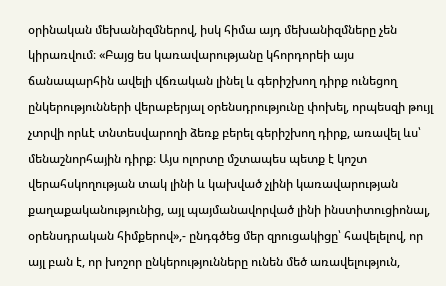օրինական մեխանիզմներով, իսկ հիմա այդ մեխանիզմները չեն կիրառվում։ «Բայց ես կառավարությանը կհորդորեի այս ճանապարհին ավելի վճռական լինել և գերիշխող դիրք ունեցող ընկերությունների վերաբերյալ օրենսդրությունը փոխել, որպեսզի թույլ չտրվի որևէ տնտեսվարողի ձեռք բերել գերիշխող դիրք, առավել ևս՝ մենաշնորհային դիրք։ Այս ոլորտը մշտապես պետք է կոշտ վերահսկողության տակ լինի և կախված չլինի կառավարության քաղաքականությունից, այլ պայմանավորված լինի ինստիտուցիոնալ, օրենսդրական հիմքերով»,- ընդգծեց մեր զրուցակիցը՝ հավելելով, որ այլ բան է, որ խոշոր ընկերությունները ունեն մեծ առավելություն,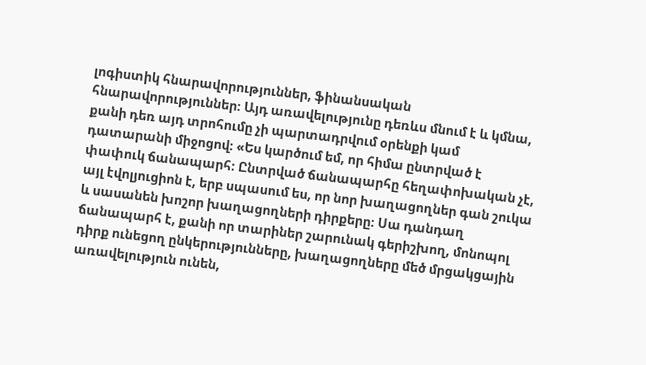լոգիստիկ հնարավորություններ, ֆինանսական հնարավորություններ։ Այդ առավելությունը դեռևս մնում է և կմնա, քանի դեռ այդ տրոհումը չի պարտադրվում օրենքի կամ դատարանի միջոցով։ «Ես կարծում եմ, որ հիմա ընտրված է փափուկ ճանապարհ։ Ընտրված ճանապարհը հեղափոխական չէ, այլ էվոլյուցիոն է, երբ սպասում ես, որ նոր խաղացողներ գան շուկա և սասանեն խոշոր խաղացողների դիրքերը։ Սա դանդաղ ճանապարհ է, քանի որ տարիներ շարունակ գերիշխող, մոնոպոլ դիրք ունեցող ընկերությունները, խաղացողները մեծ մրցակցային առավելություն ունեն,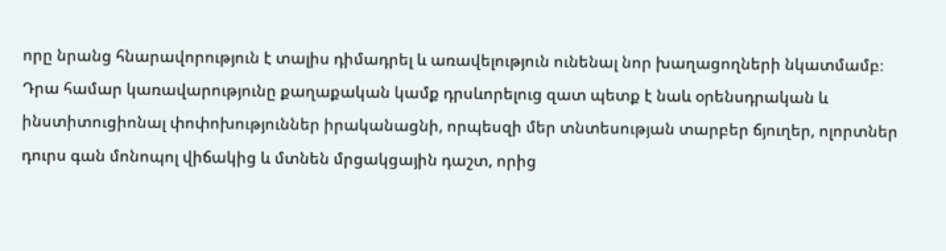որը նրանց հնարավորություն է տալիս դիմադրել և առավելություն ունենալ նոր խաղացողների նկատմամբ։ Դրա համար կառավարությունը քաղաքական կամք դրսևորելուց զատ պետք է նաև օրենսդրական և ինստիտուցիոնալ փոփոխություններ իրականացնի, որպեսզի մեր տնտեսության տարբեր ճյուղեր, ոլորտներ դուրս գան մոնոպոլ վիճակից և մտնեն մրցակցային դաշտ, որից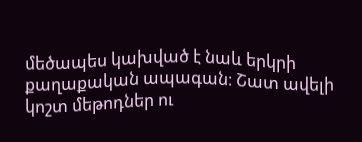մեծապես կախված է նաև երկրի քաղաքական ապագան։ Շատ ավելի կոշտ մեթոդներ ու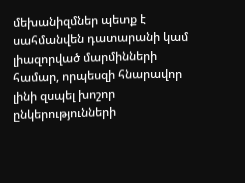մեխանիզմներ պետք է սահմանվեն դատարանի կամ լիազորված մարմինների համար, որպեսզի հնարավոր լինի զսպել խոշոր ընկերությունների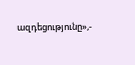ազդեցությունը»,-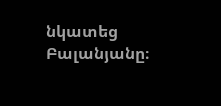նկատեց Բալանյանը։